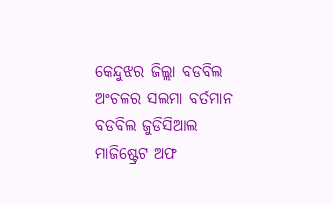କେନ୍ଦୁଝର ଜିଲ୍ଲା ବଡବିଲ ଅଂଚଳର ସଲମା ବର୍ତମାନ ବଡବିଲ ଜୁଡିସିଆଲ ମାଜିଷ୍ଟ୍ରେଟ ଅଫ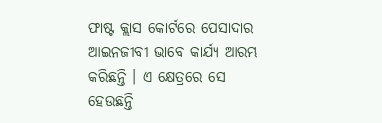ଫାଷ୍ଟ କ୍ଲାସ କୋର୍ଟରେ ପେସାଦାର ଆଇନଜୀବୀ ଭାବେ କାର୍ଯ୍ୟ ଆରମ୍ଭ କରିଛନ୍ତି । ଏ କ୍ଷେତ୍ରରେ ସେ ହେଉଛନ୍ତି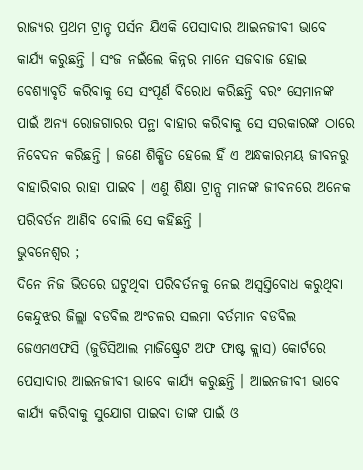ରାଜ୍ୟର ପ୍ରଥମ ଟ୍ରାନ୍ଟ ପର୍ସନ ଯିଏକି ପେସାଦାର ଆଇନଜୀବୀ ଭାବେ କାର୍ଯ୍ୟ କରୁଛନ୍ତି । ସଂଜ ନଇଁଲେ କିନ୍ନର ମାନେ ସଜବାଜ ହୋଇ ବେଶ୍ୟାବୃତି କରିବାକୁ ସେ ସଂପୂର୍ଣ ବିରୋଧ କରିଛନ୍ତି ବରଂ ସେମାନଙ୍କ ପାଇଁ ଅନ୍ୟ ରୋଜଗାରର ପନ୍ଥା ବାହାର କରିବାକୁ ସେ ସରକାରଙ୍କ ଠାରେ ନିବେଦନ କରିଛନ୍ତି । ଜଣେ ଶିକ୍ଷିତ ହେଲେ ହିଁ ଏ ଅନ୍ଧକାରମୟ ଜୀବନରୁ ବାହାରିବାର ରାହା ପାଇବ । ଏଣୁ ଶିକ୍ଷା ଟ୍ରାନ୍ସ ମାନଙ୍କ ଜୀବନରେ ଅନେକ ପରିବର୍ତନ ଆଣିବ ବୋଲି ସେ କହିଛନ୍ତି ।
ଭୁବନେଶ୍ୱର ;
ଦିନେ ନିଜ ଭିତରେ ଘଟୁଥିବା ପରିବର୍ତନକୁ ନେଇ ଅସ୍ୱସ୍ତିବୋଧ କରୁଥିବା କେନ୍ଦୁଝର ଜିଲ୍ଲା ବଡବିଲ ଅଂଚଳର ସଲମା ବର୍ତମାନ ବଡବିଲ ଜେଏମଏଫସି (ଜୁଡିସିଆଲ ମାଜିଷ୍ଟ୍ରେଟ ଅଫ ଫାଷ୍ଟ କ୍ଲାସ) କୋର୍ଟରେ ପେସାଦାର ଆଇନଜୀବୀ ଭାବେ କାର୍ଯ୍ୟ କରୁଛନ୍ତି । ଆଇନଜୀବୀ ଭାବେ କାର୍ଯ୍ୟ କରିବାକୁ ସୁଯୋଗ ପାଇବା ତାଙ୍କ ପାଇଁ ଓ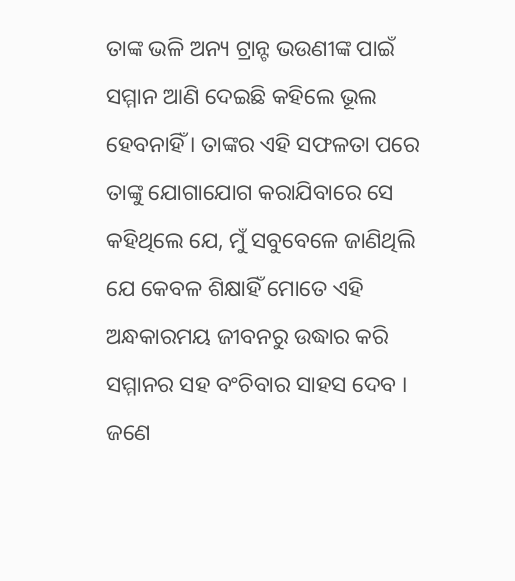ତାଙ୍କ ଭଳି ଅନ୍ୟ ଟ୍ରାନ୍ଟ ଭଉଣୀଙ୍କ ପାଇଁ ସମ୍ମାନ ଆଣି ଦେଇଛି କହିଲେ ଭୂଲ ହେବନାହିଁ । ତାଙ୍କର ଏହି ସଫଳତା ପରେ ତାଙ୍କୁ ଯୋଗାଯୋଗ କରାଯିବାରେ ସେ କହିଥିଲେ ଯେ, ମୁଁ ସବୁବେଳେ ଜାଣିଥିଲି ଯେ କେବଳ ଶିକ୍ଷାହିଁ ମୋତେ ଏହି ଅନ୍ଧକାରମୟ ଜୀବନରୁ ଉଦ୍ଧାର କରି ସମ୍ମାନର ସହ ବଂଚିବାର ସାହସ ଦେବ । ଜଣେ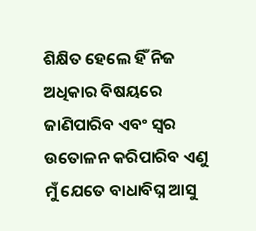ଶିକ୍ଷିତ ହେଲେ ହିଁ ନିଜ ଅଧିକାର ବିଷୟରେ ଜାଣିପାରିବ ଏବଂ ସ୍ୱର ଉତୋଳନ କରିପାରିବ ଏଣୁ ମୁଁ ଯେତେ ବାଧାବିଘ୍ନ ଆସୁ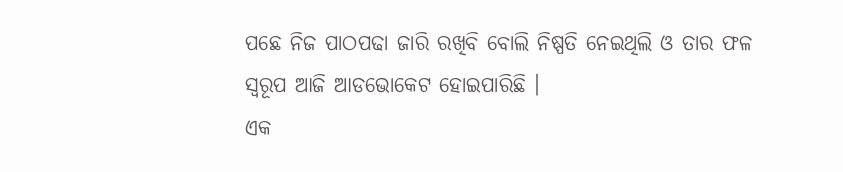ପଛେ ନିଜ ପାଠପଢା ଜାରି ରଖିବି ବୋଲି ନିଷ୍ପତି ନେଇଥିଲି ଓ ତାର ଫଳ ସ୍ୱରୂପ ଆଜି ଆଡଭୋକେଟ ହୋଇପାରିଛି ।
ଏକ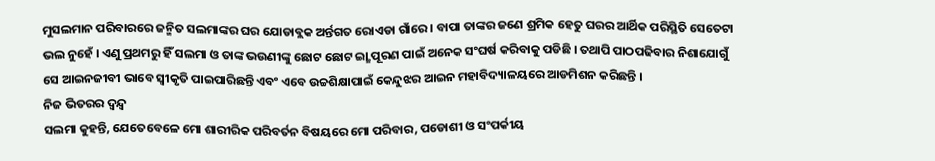ମୁସଲମାନ ପରିବାରରେ ଜନ୍ମିତ ସଲମାଙ୍କର ଘର ଯୋଡାବ୍ଲକ ଅର୍ନ୍ତଗତ ରୋଏଡା ଗାଁରେ । ବାପା ତାଙ୍କର ଜଣେ ଶ୍ରମିକ ହେତୁ ଘରର ଆର୍ଥିକ ପରିସ୍ଥିତି ସେତେଟା ଭଲ ନୁହେଁ । ଏଣୁ ପ୍ରଥମରୁ ହିଁ ସଲମା ଓ ତାଙ୍କ ଭଉଣୀଙ୍କୁ ଛୋଟ ଛୋଟ ଇ୍ଛା ପୂରଣ ପାଇଁ ଅନେକ ସଂଘର୍ଷ କରିବାକୁ ପଡିଛି । ତଥାପି ପାଠପଢିବାର ନିଶାଯୋଗୁଁ ସେ ଆଇନଜୀବୀ ଭାବେ ସ୍ୱୀକୃତି ପାଇପାରିଛନ୍ତି ଏବଂ ଏବେ ଉଚ୍ଚଶିକ୍ଷାପାଇଁ କେନ୍ଦୁଝର ଆଇନ ମହାବିଦ୍ୟାଳୟରେ ଆଡମିଶନ କରିଛନ୍ତି ।
ନିଜ ଭିତରର ଦ୍ୱନ୍ଦ୍ୱ
ସଲମା କୁହନ୍ତି, ଯେତେବେଳେ ମୋ ଶାରୀରିକ ପରିବର୍ତନ ବିଷୟରେ ମୋ ପରିବାର, ପଡୋଶୀ ଓ ସଂପର୍କୀୟ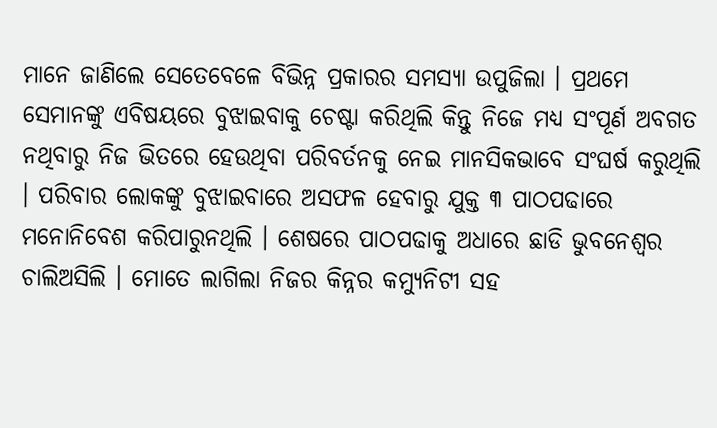ମାନେ ଜାଣିଲେ ସେତେବେଳେ ବିଭିନ୍ନ ପ୍ରକାରର ସମସ୍ୟା ଉପୁଜିଲା । ପ୍ରଥମେ ସେମାନଙ୍କୁ ଏବିଷୟରେ ବୁଝାଇବାକୁ ଚେଷ୍ଟା କରିଥିଲି କିନ୍ତୁ ନିଜେ ମଧ୍ୟ ସଂପୂର୍ଣ ଅବଗତ ନଥିବାରୁ ନିଜ ଭିତରେ ହେଉଥିବା ପରିବର୍ତନକୁ ନେଇ ମାନସିକଭାବେ ସଂଘର୍ଷ କରୁଥିଲି । ପରିବାର ଲୋକଙ୍କୁ ବୁଝାଇବାରେ ଅସଫଳ ହେବାରୁ ଯୁକ୍ତ ୩ ପାଠପଢାରେ ମନୋନିବେଶ କରିପାରୁନଥିଲି । ଶେଷରେ ପାଠପଢାକୁ ଅଧାରେ ଛାଡି ଭୁବନେଶ୍ୱର ଚାଲିଅସିଲି । ମୋତେ ଲାଗିଲା ନିଜର କିନ୍ନର କମ୍ୟୁନିଟୀ ସହ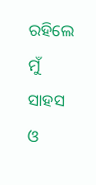ରହିଲେ ମୁଁ ସାହସ ଓ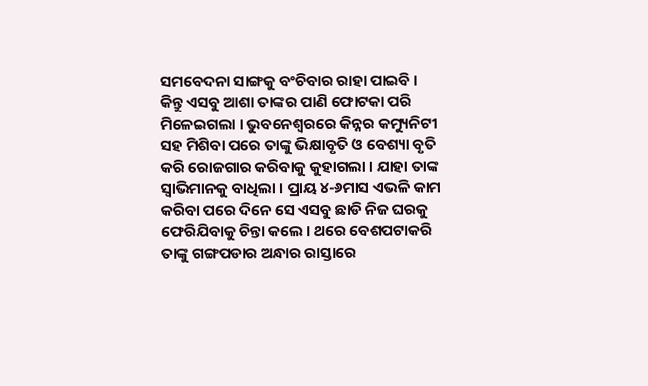ସମବେଦନା ସାଙ୍ଗକୁ ବଂଚିବାର ରାହା ପାଇବି ।
କିନ୍ତୁ ଏସବୁ ଆଶା ତାଙ୍କର ପାଣି ଫୋଟକା ପରି ମିଳେଇଗଲା । ଭୁବନେଶ୍ୱରରେ କିନ୍ନର କମ୍ୟୁନିଟୀ ସହ ମିଶିବା ପରେ ତାଙ୍କୁ ଭିକ୍ଷାବୃତି ଓ ବେଶ୍ୟା ବୃତି କରି ରୋଜଗାର କରିବାକୁ କୁହାଗଲା । ଯାହା ତାଙ୍କ ସ୍ୱାଭିମାନକୁ ବାଧିଲା । ପ୍ରାୟ ୪-୬ମାସ ଏଭଳି କାମ କରିବା ପରେ ଦିନେ ସେ ଏସବୁ ଛାଡି ନିଜ ଘରକୁ ଫେରିଯିବାକୁ ଚିନ୍ତା କଲେ । ଥରେ ବେଶପଟାକରି ତାଙ୍କୁ ଗଙ୍ଗପଡାର ଅନ୍ଧାର ରାସ୍ତାରେ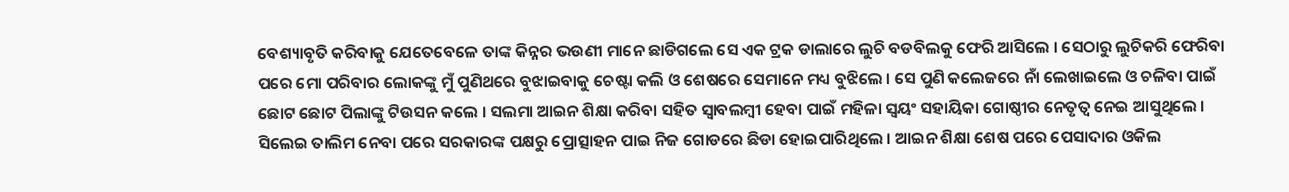ବେଶ୍ୟାବୃତି କରିବାକୁ ଯେତେବେଳେ ତାଙ୍କ କିନ୍ନର ଭଉଣୀ ମାନେ ଛାଡିଗଲେ ସେ ଏକ ଟ୍ରକ ଡାଲାରେ ଲୁଚି ବଡବିଲକୁ ଫେରି ଆସିଲେ । ସେଠାରୁ ଲୁଚିକରି ଫେରିବା ପରେ ମୋ ପରିବାର ଲୋକଙ୍କୁ ମୁଁ ପୁଣିଥରେ ବୁଝାଇବାକୁ ଚେଷ୍ଟା କଲି ଓ ଶେଷରେ ସେମାନେ ମଧ୍ୟ ବୁଝିଲେ । ସେ ପୁଣି କଲେଜରେ ନାଁ ଲେଖାଇଲେ ଓ ଚଳିବା ପାଇଁ ଛୋଟ ଛୋଟ ପିଲାଙ୍କୁ ଟିଉସନ କଲେ । ସଲମା ଆଇନ ଶିକ୍ଷା କରିବା ସହିତ ସ୍ୱାବଲମ୍ବୀ ହେବା ପାଇଁ ମହିଳା ସ୍ୱୟଂ ସହାୟିକା ଗୋଷ୍ଠୀର ନେତୃତ୍ୱ ନେଇ ଆସୁଥିଲେ । ସିଲେଇ ତାଲିମ ନେବା ପରେ ସରକାରଙ୍କ ପକ୍ଷରୁ ପ୍ରୋତ୍ସାହନ ପାଇ ନିଜ ଗୋଡରେ ଛିଡା ହୋଇପାରିଥିଲେ । ଆଇନ ଶିକ୍ଷା ଶେଷ ପରେ ପେସାଦାର ଓକିଲ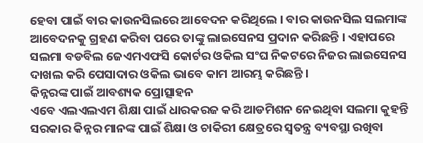ହେବା ପାଇଁ ବାର କାଉନସିଲରେ ଆବେଦନ କରିଥିଲେ । ବାର କାଉନସିଲ ସଲମାଙ୍କ ଆବେଦନକୁ ଗ୍ରହଣ କରିବା ପରେ ତାଙ୍କୁ ଲାଇସେନସ ପ୍ରଦାନ କରିଛନ୍ତି । ଏହାପରେ ସଲମା ବଡବିଲ ଜେଏମଏଫସି କୋର୍ଟର ଓକିଲ ସଂଘ ନିକଟରେ ନିଜର ଲାଇସେନସ ଦାଖଲ କରି ପେସାଦାର ଓକିଲ ଭାବେ କାମ ଆରମ୍ଭ କରିଛନ୍ତି ।
କିନ୍ନରଙ୍କ ପାଇଁ ଆବଶ୍ୟକ ପ୍ରୋତ୍ସାହନ
ଏବେ ଏଲଏଲଏମ ଶିକ୍ଷା ପାଇଁ ଧାରକରଜ କରି ଆଡମିଶନ ନେଇଥିବା ସଲମା କୁହନ୍ତି ସରକାର କିନ୍ନର ମାନଙ୍କ ପାଇଁ ଶିକ୍ଷା ଓ ଚାକିରୀ କ୍ଷେତ୍ରରେ ସ୍ୱତନ୍ତ୍ର ବ୍ୟବସ୍ଥା ରଖିବା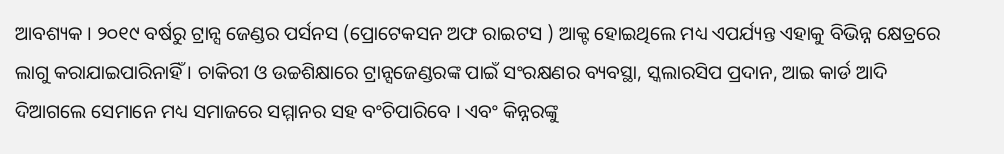ଆବଶ୍ୟକ । ୨୦୧୯ ବର୍ଷରୁ ଟ୍ରାନ୍ସ ଜେଣ୍ଡର ପର୍ସନସ (ପ୍ରୋଟେକସନ ଅଫ ରାଇଟସ ) ଆକ୍ଟ ହୋଇଥିଲେ ମଧ୍ୟ ଏପର୍ଯ୍ୟନ୍ତ ଏହାକୁ ବିଭିନ୍ନ କ୍ଷେତ୍ରରେ ଲାଗୁ କରାଯାଇପାରିନାହିଁ । ଚାକିରୀ ଓ ଉଚ୍ଚଶିକ୍ଷାରେ ଟ୍ରାନ୍ସଜେଣ୍ଡରଙ୍କ ପାଇଁ ସଂରକ୍ଷଣର ବ୍ୟବସ୍ଥା, ସ୍କଲାରସିପ ପ୍ରଦାନ, ଆଇ କାର୍ଡ ଆଦି ଦିଆଗଲେ ସେମାନେ ମଧ୍ୟ ସମାଜରେ ସମ୍ମାନର ସହ ବଂଚିପାରିବେ । ଏବଂ କିନ୍ନରଙ୍କୁ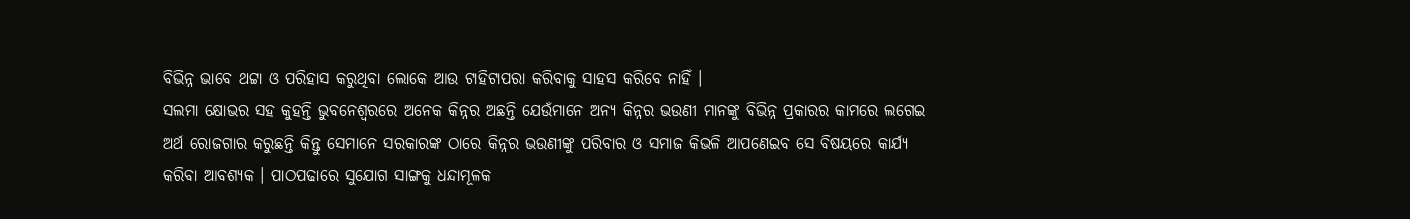ବିଭିନ୍ନ ଭାବେ ଥଟ୍ଟା ଓ ପରିହାସ କରୁଥିବା ଲୋକେ ଆଉ ଟାହିଟାପରା କରିବାକୁ ସାହସ କରିବେ ନାହିଁ ।
ସଲମା କ୍ଷୋଭର ସହ କୁହନ୍ତି ଭୁବନେଶ୍ୱରରେ ଅନେକ କିନ୍ନର ଅଛନ୍ତି ଯେଉଁମାନେ ଅନ୍ୟ କିନ୍ନର ଭଉଣୀ ମାନଙ୍କୁ ବିଭିନ୍ନ ପ୍ରକାରର କାମରେ ଲଗେଇ ଅର୍ଥ ରୋଜଗାର କରୁଛନ୍ତି କିନ୍ତୁ ସେମାନେ ସରକାରଙ୍କ ଠାରେ କିନ୍ନର ଭଉଣୀଙ୍କୁ ପରିବାର ଓ ସମାଜ କିଭଳି ଆପଣେଇବ ସେ ବିଷୟରେ କାର୍ଯ୍ୟ କରିବା ଆବଶ୍ୟକ । ପାଠପଢାରେ ସୁଯୋଗ ସାଙ୍ଗକୁ ଧନ୍ଦାମୂଳକ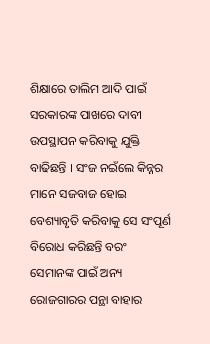ଶିକ୍ଷାରେ ତାଲିମ ଆଦି ପାଇଁ ସରକାରଙ୍କ ପାଖରେ ଦାବୀ ଉପସ୍ଥାପନ କରିବାକୁ ଯୁକ୍ତି ବାଢିଛନ୍ତି । ସଂଜ ନଇଁଲେ କିନ୍ନର ମାନେ ସଜବାଜ ହୋଇ ବେଶ୍ୟାବୃତି କରିବାକୁ ସେ ସଂପୂର୍ଣ ବିରୋଧ କରିଛନ୍ତି ବରଂ ସେମାନଙ୍କ ପାଇଁ ଅନ୍ୟ ରୋଜଗାରର ପନ୍ଥା ବାହାର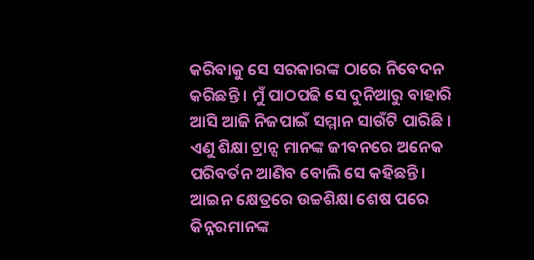କରିବାକୁ ସେ ସରକାରଙ୍କ ଠାରେ ନିବେଦନ କରିଛନ୍ତି । ମୁଁ ପାଠପଢି ସେ ଦୁନିଆରୁ ବାହାରି ଆସି ଆଜି ନିଜପାଇଁ ସମ୍ମାନ ସାଉଁଟି ପାରିଛି । ଏଣୁ ଶିକ୍ଷା ଟ୍ରାନ୍ସ ମାନଙ୍କ ଜୀବନରେ ଅନେକ ପରିବର୍ତନ ଆଣିବ ବୋଲି ସେ କହିଛନ୍ତି । ଆଇନ କ୍ଷେତ୍ରରେ ଉଚ୍ଚଶିକ୍ଷା ଶେଷ ପରେ କିନ୍ନରମାନଙ୍କ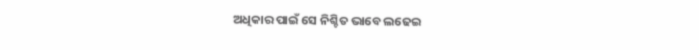ଅଧିକାର ପାଇଁ ସେ ନିଶ୍ଚିତ ଭାବେ ଲଢେଇ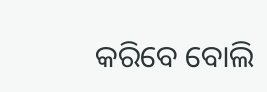କରିବେ ବୋଲି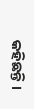କହିଛନ୍ତି ।